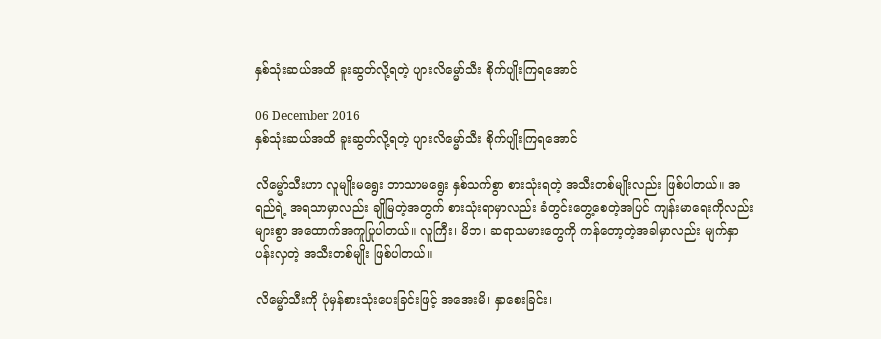နှစ်သုံးဆယ်အထိ ခူးဆွတ်လို့ရတဲ့ ပျားလိမ္မော်သီး စိုက်ပျိုးကြရအောင်

06 December 2016
နှစ်သုံးဆယ်အထိ ခူးဆွတ်လို့ရတဲ့ ပျားလိမ္မော်သီး စိုက်ပျိုးကြရအောင်

လိမ္မော်သီးဟာ လူမျိုးမရွေး ဘာသာမရွေး နှစ်သက်စွာ စားသုံးရတဲ့ အသီးတစ်မျိုးလည်း ဖြစ်ပါတယ်။ အရည်ရဲ့ အရသာမှာလည်း ချိုမြတဲ့အတွက် စားသုံးရာမှာလည်း ခံတွင်းတွေ့စေတဲ့အပြင် ကျန်းမာရေးကိုလည်း များစွာ အထောက်အကူပြုပါတယ်။ လူကြီး၊ မိဘ၊ ဆရာသမားတွေကို ကန်တော့တဲ့အခါမှာလည်း မျက်နှာပန်းလှတဲ့ အသီးတစ်မျိုး ဖြစ်ပါတယ်။

လိမ္မော်သီးကို ပုံမှန်စားသုံးပေးခြင်းဖြင့် အအေးမိ၊ နှာစေးခြင်း၊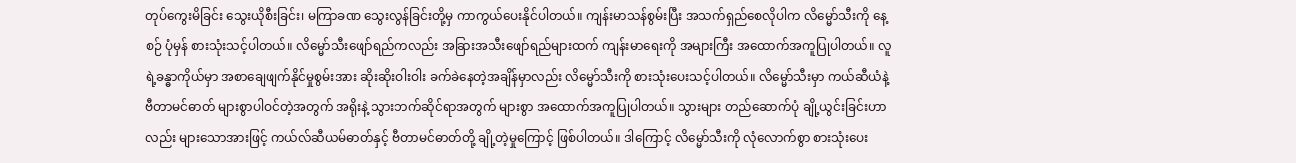တုပ်ကွေးမိခြင်း သွေးယိုစီးခြင်း၊ မကြာခဏ သွေးလွန်ခြင်းတို့မှ ကာကွယ်ပေးနိုင်ပါတယ်။ ကျန်းမာသန်စွမ်းပြီး အသက်ရှည်စေလိုပါက လိမ္မော်သီးကို နေ့စဉ် ပုံမှန် စားသုံးသင့်ပါတယ်။ လိမ္မော်သီးဖျော်ရည်ကလည်း အခြားအသီးဖျော်ရည်များထက် ကျန်းမာရေးကို အများကြီး အထောက်အကူပြုပါတယ်။ လူရဲ့ခန္ဓာကိုယ်မှာ အစာချေဖျက်နိုင်မှုစွမ်းအား ဆိုးဆိုးဝါးဝါး ခက်ခဲနေတဲ့အချိန်မှာလည်း လိမ္မော်သီးကို စားသုံးပေးသင့်ပါတယ်။ လိမ္မော်သီးမှာ ကယ်ဆီယံနဲ့ ဗီတာမင်ဓာတ် များစွာပါဝင်တဲ့အတွက် အရိုးနဲ့ သွားဘက်ဆိုင်ရာအတွက် များစွာ အထောက်အကူပြုပါတယ်။ သွားများ တည်ဆောက်ပုံ ချို့ယွင်းခြင်းဟာလည်း များသောအားဖြင့် ကယ်လ်ဆီယမ်ဓာတ်နှင့် ဗီတာမင်ဓာတ်တို့ ချို့တဲ့မှုကြောင့် ဖြစ်ပါတယ်။ ဒါကြောင့် လိမ္မော်သီးကို လုံလောက်စွာ စားသုံးပေး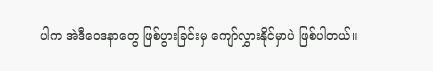ပါက အဲဒီဝေဒနာတွေ ဖြစ်ပွားခြင်းမှ ကျော်လွှားနိုင်မှာပဲ ဖြစ်ပါတယ်။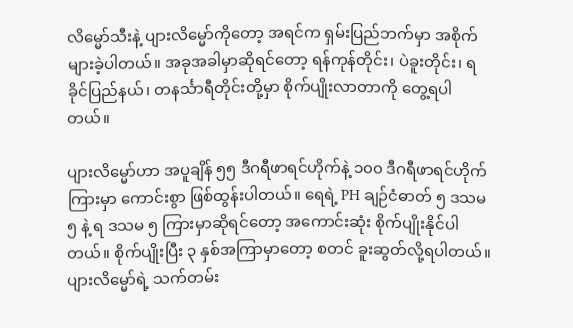လိမ္မော်သီးနဲ့ ပျားလိမ္မော်ကိုတော့ အရင်က ရှမ်းပြည်ဘက်မှာ အစိုက်များခဲ့ပါတယ်။ အခုအခါမှာဆိုရင်တော့ ရန်ကုန်တိုင်း၊ ပဲခူးတိုင်း၊ ရခိုင်ပြည်နယ်၊ တနင်္သာရီတိုင်းတို့မှာ စိုက်ပျိုးလာတာကို တွေ့ရပါတယ်။

ပျားလိမ္မော်ဟာ အပူချိန် ၅၅ ဒီဂရီဖာရင်ဟိုက်နဲ့ ၁၀၀ ဒီဂရီဖာရင်ဟိုက်ကြားမှာ ကောင်းစွာ ဖြစ်ထွန်းပါတယ်။ ရေရဲ့ PH ချဉ်ငံဓာတ် ၅ ဒသမ ၅ နဲ့ ရ ဒသမ ၅ ကြားမှာဆိုရင်တော့ အကောင်းဆုံး စိုက်ပျိုးနိုင်ပါတယ်။ စိုက်ပျိုးပြီး ၃ နှစ်အကြာမှာတော့ စတင် ခူးဆွတ်လို့ရပါတယ်။ ပျားလိမ္မော်ရဲ့ သက်တမ်း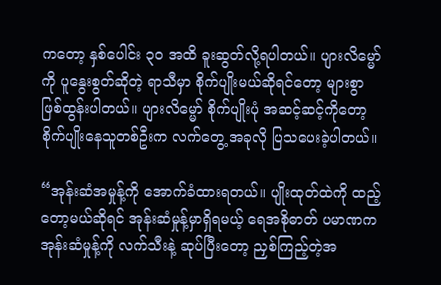ကတော့ နှစ်ပေါင်း ၃၀ အထိ ခူးဆွတ်လို့ရပါတယ်။ ပျားလိမ္မော်ကို ပူနွေးစွတ်ဆိုတဲ့ ရာသီမှာ စိုက်ပျိုးမယ်ဆိုရင်တော့ များစွာ ဖြစ်ထွန်းပါတယ်။ ပျားလိမ္မော် စိုက်ပျိုးပုံ အဆင့်ဆင့်ကိုတော့ စိုက်ပျိုးနေသူတစ်ဦးက လက်တွေ့ အခုလို ပြသပေးခဲ့ပါတယ်။

“အုန်းဆံအမှုန့်ကို အောက်ခံထားရတယ်။ ပျိုးထုတ်ထဲကို ထည့်တော့မယ်ဆိုရင် အုန်းဆံမှုန့်မှာရှိရမယ့် ရေအစိုဓာတ် ပမာဏက အုန်းဆံမှုန့်ကို လက်သီးနဲ့ ဆုပ်ပြီးတော့ ညှစ်ကြည့်တဲ့အ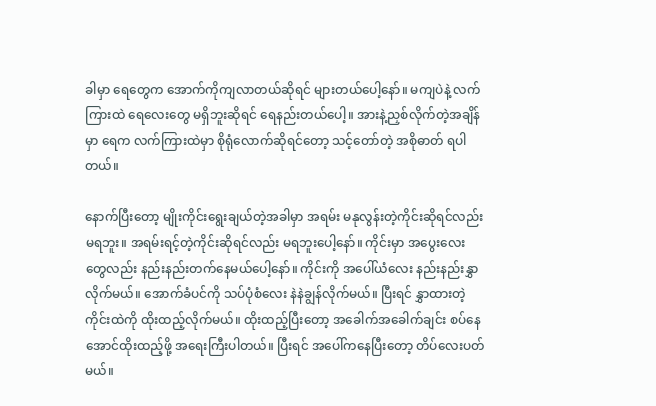ခါမှာ ရေတွေက အောက်ကိုကျလာတယ်ဆိုရင် များတယ်ပေါ့နော်။ မကျပဲနဲ့ လက်ကြားထဲ ရေလေးတွေ မရှိဘူးဆိုရင် ရေနည်းတယ်ပေါ့။ အားနဲ့ညှစ်လိုက်တဲ့အချိန်မှာ ရေက လက်ကြားထဲမှာ စိုရုံလောက်ဆိုရင်တော့ သင့်တော်တဲ့ အစိုဓာတ် ရပါတယ်။

နောက်ပြီးတော့ မျိုးကိုင်းရွေးချယ်တဲ့အခါမှာ အရမ်း မနုလွန်းတဲ့ကိုင်းဆိုရင်လည်း မရဘူး။ အရမ်းရင့်တဲ့ကိုင်းဆိုရင်လည်း မရဘူးပေါ့နော်။ ကိုင်းမှာ အပွေးလေးတွေလည်း နည်းနည်းတက်နေမယ်ပေါ့နော်။ ကိုင်းကို အပေါ်ယံလေး နည်းနည်းနွှာလိုက်မယ်။ အောက်ခံပင်ကို သပ်ပုံစံလေး နဲနဲချွန်လိုက်မယ်။ ပြီးရင် နွှာထားတဲ့ကိုင်းထဲကို ထိုးထည့်လိုက်မယ်။ ထိုးထည့်ပြီးတော့ အခေါက်အခေါက်ချင်း စပ်နေအောင်ထိုးထည့်ဖို့ အရေးကြီးပါတယ်။ ပြီးရင် အပေါ်ကနေပြီးတော့ တိပ်လေးပတ်မယ်။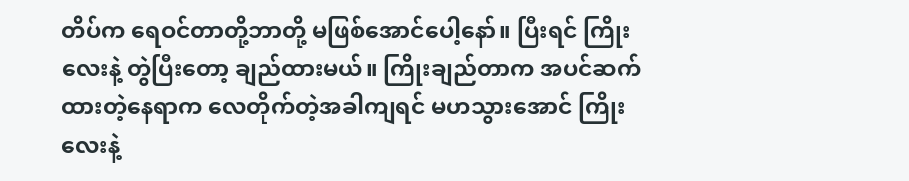တိပ်က ရေဝင်တာတို့ဘာတို့ မဖြစ်အောင်ပေါ့နော်။ ပြီးရင် ကြိုးလေးနဲ့ တွဲပြီးတော့ ချည်ထားမယ်။ ကြိုးချည်တာက အပင်ဆက်ထားတဲ့နေရာက လေတိုက်တဲ့အခါကျရင် မဟသွားအောင် ကြိုးလေးနဲ့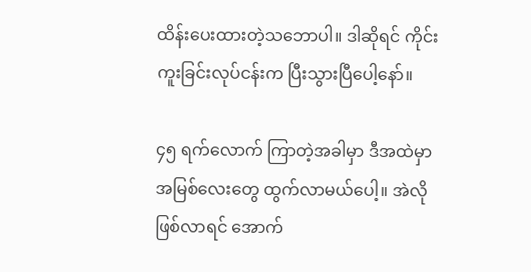ထိန်းပေးထားတဲ့သဘောပါ။ ဒါဆိုရင် ကိုင်းကူးခြင်းလုပ်ငန်းက ပြီးသွားပြီပေါ့နော်။

၄၅ ရက်လောက် ကြာတဲ့အခါမှာ ဒီအထဲမှာ အမြစ်လေးတွေ ထွက်လာမယ်ပေါ့။ အဲလိုဖြစ်လာရင် အောက်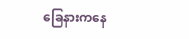ခြေနားကနေ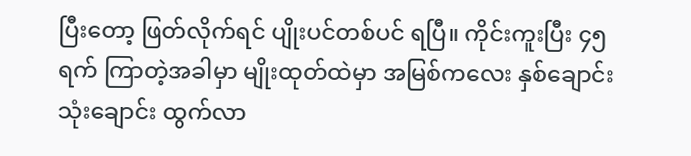ပြီးတော့ ဖြတ်လိုက်ရင် ပျိုးပင်တစ်ပင် ရပြီ။ ကိုင်းကူးပြီး ၄၅ ရက် ကြာတဲ့အခါမှာ မျိုးထုတ်ထဲမှာ အမြစ်ကလေး နှစ်ချောင်းသုံးချောင်း ထွက်လာ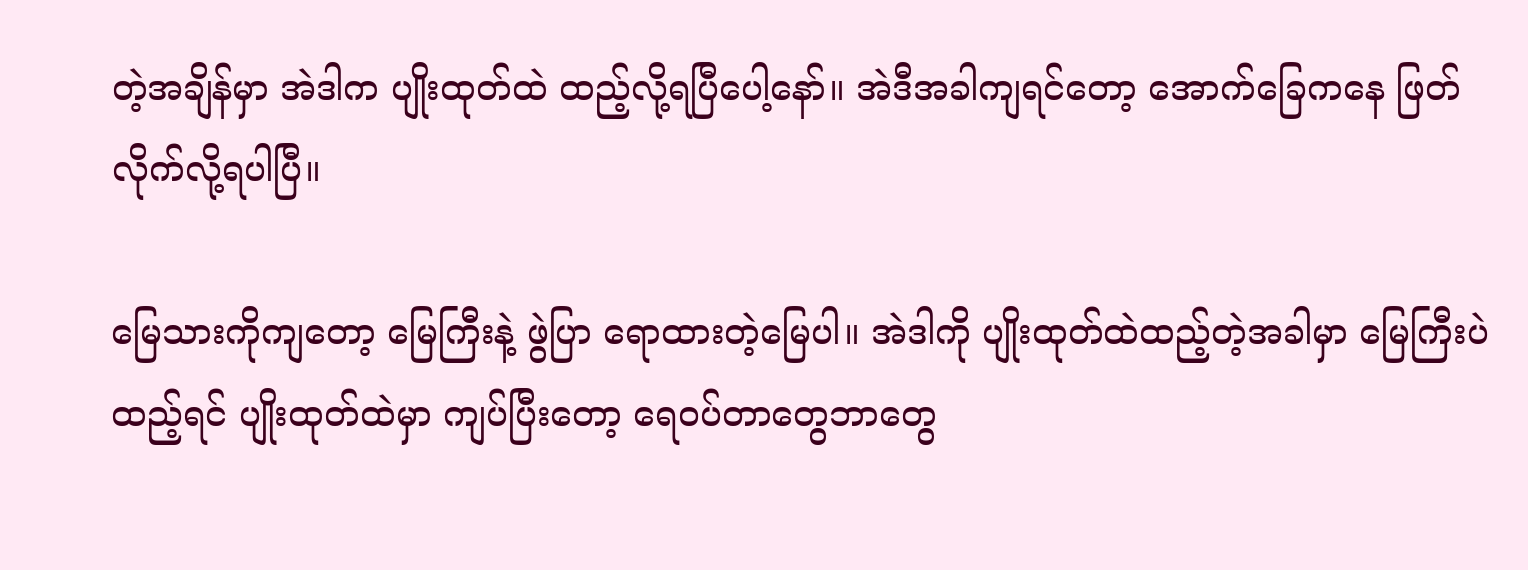တဲ့အချိန်မှာ အဲဒါက ပျိုးထုတ်ထဲ ထည့်လို့ရပြီပေါ့နော်။ အဲဒီအခါကျရင်တော့ အောက်ခြေကနေ ဖြတ်လိုက်လို့ရပါပြီ။

မြေသားကိုကျတော့ မြေကြီးနဲ့ ဖွဲပြာ ရောထားတဲ့မြေပါ။ အဲဒါကို ပျိုးထုတ်ထဲထည့်တဲ့အခါမှာ မြေကြီးပဲ ထည့်ရင် ပျိုးထုတ်ထဲမှာ ကျပ်ပြီးတော့ ရေဝပ်တာတွေဘာတွေ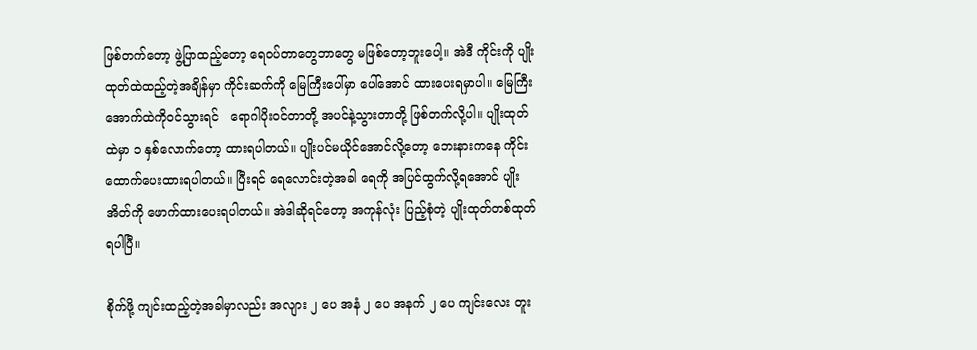ဖြစ်တက်တော့ ဖွဲ့ပြာထည့်တော့ ရေဝပ်တာတွေဘာတွေ မဖြစ်တော့ဘူးပေါ့။ အဲဒီ ကိုင်းကို ပျိုးထုတ်ထဲထည့်တဲ့အချိန်မှာ ကိုင်းဆက်ကို မြေကြီးပေါ်မှာ ပေါ်အောင် ထားပေးရမှာပါ။ မြေကြီးအောက်ထဲကိုဝင်သွားရင်   ရောဂါပိုးဝင်တာတို့ အပင်နဲ့သွားတာတို့ ဖြစ်တက်လို့ပါ။ ပျိုးထုတ်ထဲမှာ ၁ နှစ်လောက်တော့ ထားရပါတယ်။ ပျိုးပင်မယိုင်အောင်လို့တော့ ဘေးနားကနေ ကိုင်းထောက်ပေးထားရပါတယ်။ ပြီးရင် ရေလောင်းတဲ့အခါ ရေကို အပြင်ထွက်လို့ရအောင် ပျိုးအိတ်ကို ဖောက်ထားပေးရပါတယ်။ အဲဒါဆိုရင်တော့ အကုန်လုံး ပြည့်စုံတဲ့ ပျိုးထုတ်တစ်ထုတ် ရပါပြီ။

စိုက်ဖို့ ကျင်းထည့်တဲ့အခါမှာလည်း အလျား ၂ ပေ အနံ ၂ ပေ အနက် ၂ ပေ ကျင်းလေး တူး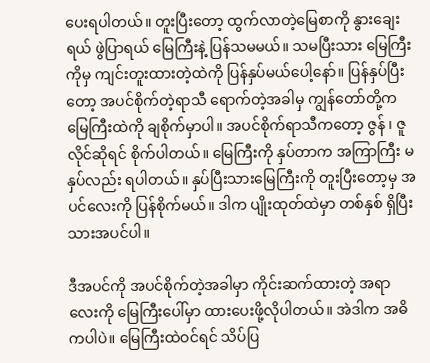ပေးရပါတယ်။ တူးပြီးတော့ ထွက်လာတဲ့မြေစာကို နွားချေးရယ် ဖွဲပြာရယ် မြေကြီးနဲ့ ပြန်သမမယ်။ သမပြီးသား မြေကြီးကိုမှ ကျင်းတူးထားတဲ့ထဲကို ပြန်နှပ်မယ်ပေါ့နော်။ ပြန်နှပ်ပြီးတော့ အပင်စိုက်တဲ့ရာသီ ရောက်တဲ့အခါမှ ကျွန်တော်တို့က မြေကြီးထဲကို ချစိုက်မှာပါ။ အပင်စိုက်ရာသီကတော့ ဇွန် ၊ ဇူလိုင်ဆိုရင် စိုက်ပါတယ်။ မြေကြီးကို နှပ်တာက အကြာကြီး မနှပ်လည်း ရပါတယ်။ နှပ်ပြီးသားမြေကြီးကို တူးပြီးတော့မှ အပင်လေးကို ပြန်စိုက်မယ်။ ဒါက ပျိုးထုတ်ထဲမှာ တစ်နှစ် ရှိပြီးသားအပင်ပါ။

ဒီအပင်ကို အပင်စိုက်တဲ့အခါမှာ ကိုင်းဆက်ထားတဲ့ အရာလေးကို မြေကြီးပေါ်မှာ ထားပေးဖို့လိုပါတယ်။ အဲဒါက အဓိကပါပဲ။ မြေကြီးထဲဝင်ရင် သိပ်ပြ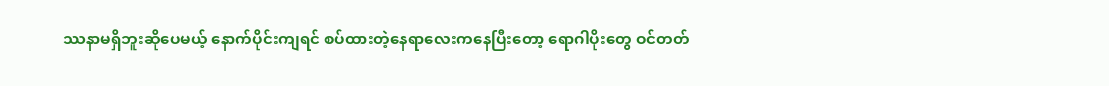ဿနာမရှိဘူးဆိုပေမယ့် နောက်ပိုင်းကျရင် စပ်ထားတဲ့နေရာလေးကနေပြီးတော့ ရောဂါပိုးတွေ ဝင်တတ်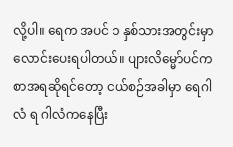လို့ပါ။ ရေက အပင် ၁ နှစ်သားအတွင်းမှာ လောင်းပေးရပါတယ်။ ပျားလိမ္မော်ပင်က စာအရဆိုရင်တော့ ငယ်စဉ်အခါမှာ ရေဂါလံ ရ ဂါလံကနေပြီး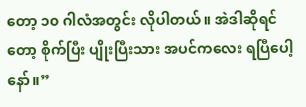တော့ ၁၀ ဂါလံအတွင်း လိုပါတယ်။ အဲဒါဆိုရင်တော့ စိုက်ပြီး ပျိုးပြီးသား အပင်ကလေး ရပြီပေါ့နော်။”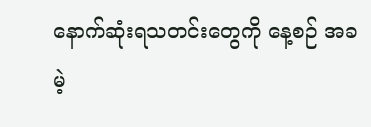နောက်ဆုံးရသတင်းတွေကို နေ့စဉ် အခမဲ့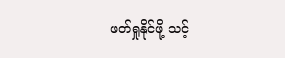ဖတ်ရှုနိုင်ဖို့ သင့်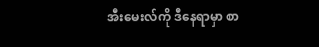အီးမေးလ်ကို ဒီနေရာမှာ စာ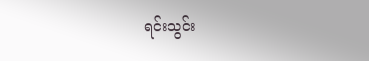ရင်းသွင်း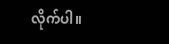လိုက်ပါ။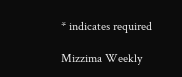* indicates required

Mizzima Weekly